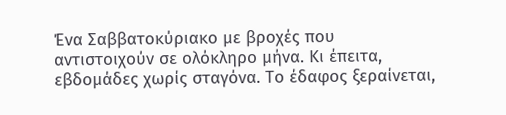Ένα Σαββατοκύριακο με βροχές που αντιστοιχούν σε ολόκληρο μήνα. Κι έπειτα, εβδομάδες χωρίς σταγόνα. Το έδαφος ξεραίνεται,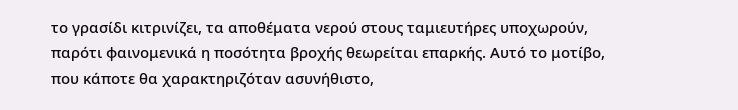το γρασίδι κιτρινίζει, τα αποθέματα νερού στους ταμιευτήρες υποχωρούν, παρότι φαινομενικά η ποσότητα βροχής θεωρείται επαρκής. Αυτό το μοτίβο, που κάποτε θα χαρακτηριζόταν ασυνήθιστο,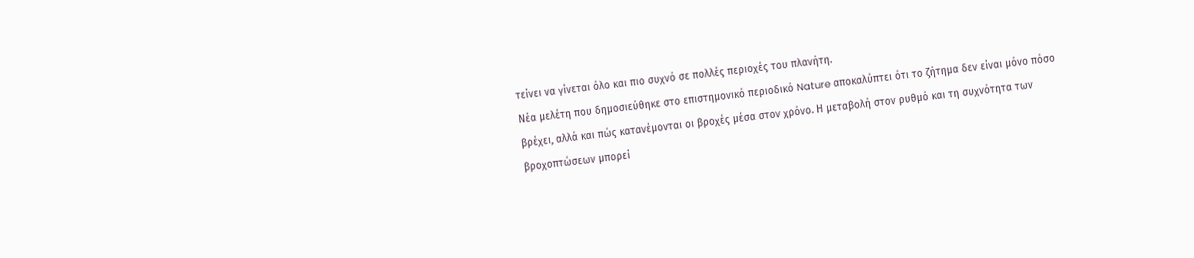τείνει να γίνεται όλο και πιο συχνό σε πολλές περιοχές του πλανήτη.
Νέα μελέτη που δημοσιεύθηκε στο επιστημονικό περιοδικό Nature αποκαλύπτει ότι το ζήτημα δεν είναι μόνο πόσο βρέχει, αλλά και πώς κατανέμονται οι βροχές μέσα στον χρόνο. Η μεταβολή στον ρυθμό και τη συχνότητα των βροχοπτώσεων μπορεί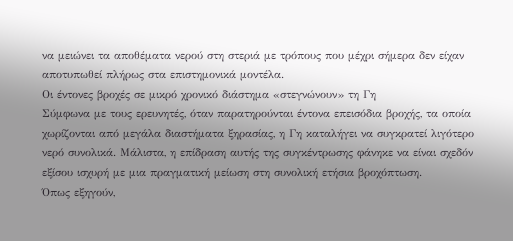να μειώνει τα αποθέματα νερού στη στεριά με τρόπους που μέχρι σήμερα δεν είχαν αποτυπωθεί πλήρως στα επιστημονικά μοντέλα.
Οι έντονες βροχές σε μικρό χρονικό διάστημα «στεγνώνουν» τη Γη
Σύμφωνα με τους ερευνητές, όταν παρατηρούνται έντονα επεισόδια βροχής, τα οποία χωρίζονται από μεγάλα διαστήματα ξηρασίας, η Γη καταλήγει να συγκρατεί λιγότερο νερό συνολικά. Μάλιστα, η επίδραση αυτής της συγκέντρωσης φάνηκε να είναι σχεδόν εξίσου ισχυρή με μια πραγματική μείωση στη συνολική ετήσια βροχόπτωση.
Όπως εξηγούν,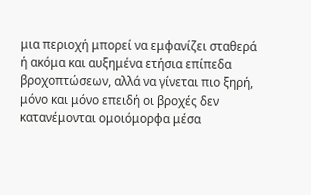μια περιοχή μπορεί να εμφανίζει σταθερά ή ακόμα και αυξημένα ετήσια επίπεδα βροχοπτώσεων, αλλά να γίνεται πιο ξηρή, μόνο και μόνο επειδή οι βροχές δεν κατανέμονται ομοιόμορφα μέσα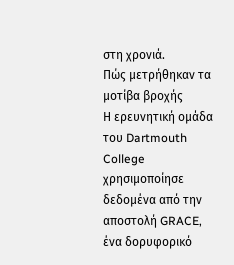στη χρονιά.
Πώς μετρήθηκαν τα μοτίβα βροχής
Η ερευνητική ομάδα του Dartmouth College χρησιμοποίησε δεδομένα από την αποστολή GRACE, ένα δορυφορικό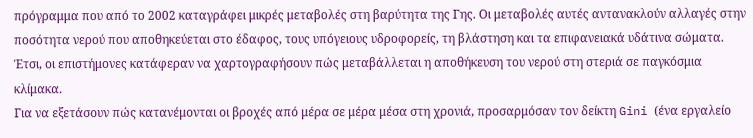πρόγραμμα που από το 2002 καταγράφει μικρές μεταβολές στη βαρύτητα της Γης. Οι μεταβολές αυτές αντανακλούν αλλαγές στην ποσότητα νερού που αποθηκεύεται στο έδαφος, τους υπόγειους υδροφορείς, τη βλάστηση και τα επιφανειακά υδάτινα σώματα. Έτσι, οι επιστήμονες κατάφεραν να χαρτογραφήσουν πώς μεταβάλλεται η αποθήκευση του νερού στη στεριά σε παγκόσμια κλίμακα.
Για να εξετάσουν πώς κατανέμονται οι βροχές από μέρα σε μέρα μέσα στη χρονιά, προσαρμόσαν τον δείκτη Gini (ένα εργαλείο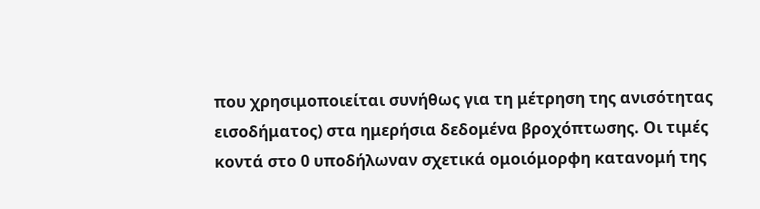που χρησιμοποιείται συνήθως για τη μέτρηση της ανισότητας εισοδήματος) στα ημερήσια δεδομένα βροχόπτωσης. Οι τιμές κοντά στο 0 υποδήλωναν σχετικά ομοιόμορφη κατανομή της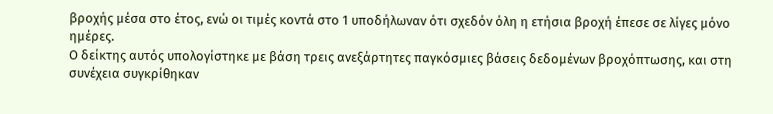βροχής μέσα στο έτος, ενώ οι τιμές κοντά στο 1 υποδήλωναν ότι σχεδόν όλη η ετήσια βροχή έπεσε σε λίγες μόνο ημέρες.
Ο δείκτης αυτός υπολογίστηκε με βάση τρεις ανεξάρτητες παγκόσμιες βάσεις δεδομένων βροχόπτωσης, και στη συνέχεια συγκρίθηκαν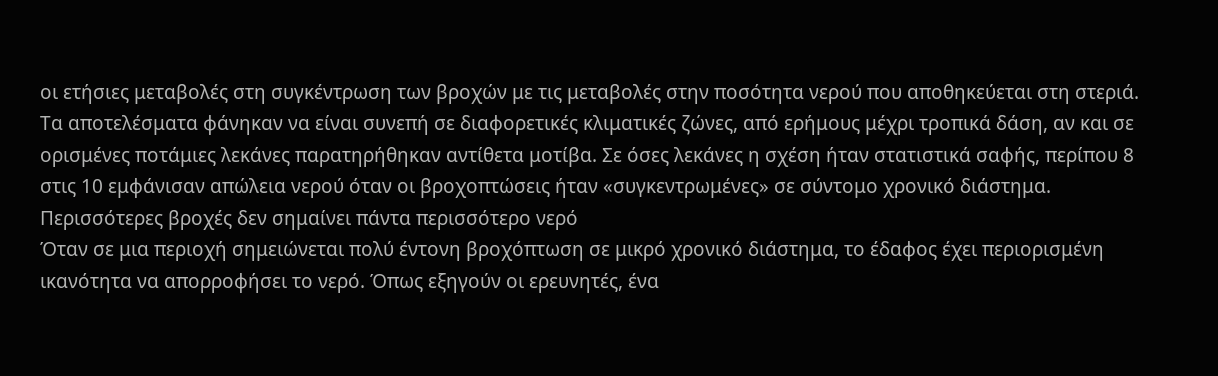οι ετήσιες μεταβολές στη συγκέντρωση των βροχών με τις μεταβολές στην ποσότητα νερού που αποθηκεύεται στη στεριά. Τα αποτελέσματα φάνηκαν να είναι συνεπή σε διαφορετικές κλιματικές ζώνες, από ερήμους μέχρι τροπικά δάση, αν και σε ορισμένες ποτάμιες λεκάνες παρατηρήθηκαν αντίθετα μοτίβα. Σε όσες λεκάνες η σχέση ήταν στατιστικά σαφής, περίπου 8 στις 10 εμφάνισαν απώλεια νερού όταν οι βροχοπτώσεις ήταν «συγκεντρωμένες» σε σύντομο χρονικό διάστημα.
Περισσότερες βροχές δεν σημαίνει πάντα περισσότερο νερό
Όταν σε μια περιοχή σημειώνεται πολύ έντονη βροχόπτωση σε μικρό χρονικό διάστημα, το έδαφος έχει περιορισμένη ικανότητα να απορροφήσει το νερό. Όπως εξηγούν οι ερευνητές, ένα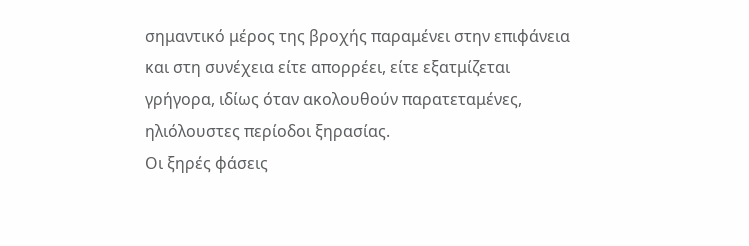σημαντικό μέρος της βροχής παραμένει στην επιφάνεια και στη συνέχεια είτε απορρέει, είτε εξατμίζεται γρήγορα, ιδίως όταν ακολουθούν παρατεταμένες, ηλιόλουστες περίοδοι ξηρασίας.
Οι ξηρές φάσεις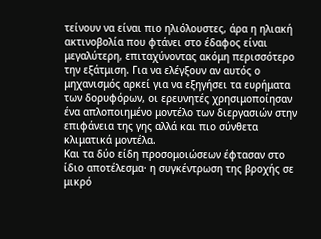τείνουν να είναι πιο ηλιόλουστες, άρα η ηλιακή ακτινοβολία που φτάνει στο έδαφος είναι μεγαλύτερη, επιταχύνοντας ακόμη περισσότερο την εξάτμιση. Για να ελέγξουν αν αυτός ο μηχανισμός αρκεί για να εξηγήσει τα ευρήματα των δορυφόρων, οι ερευνητές χρησιμοποίησαν ένα απλοποιημένο μοντέλο των διεργασιών στην επιφάνεια της γης αλλά και πιο σύνθετα κλιματικά μοντέλα.
Και τα δύο είδη προσομοιώσεων έφτασαν στο ίδιο αποτέλεσμα· η συγκέντρωση της βροχής σε μικρό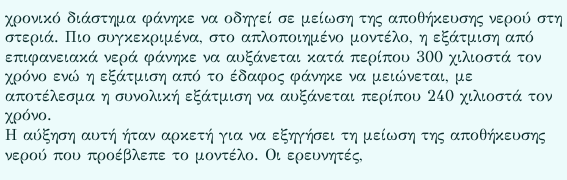χρονικό διάστημα φάνηκε να οδηγεί σε μείωση της αποθήκευσης νερού στη στεριά. Πιο συγκεκριμένα, στο απλοποιημένο μοντέλο, η εξάτμιση από επιφανειακά νερά φάνηκε να αυξάνεται κατά περίπου 300 χιλιοστά τον χρόνο ενώ η εξάτμιση από το έδαφος φάνηκε να μειώνεται, με αποτέλεσμα η συνολική εξάτμιση να αυξάνεται περίπου 240 χιλιοστά τον χρόνο.
Η αύξηση αυτή ήταν αρκετή για να εξηγήσει τη μείωση της αποθήκευσης νερού που προέβλεπε το μοντέλο. Οι ερευνητές,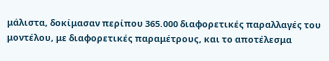μάλιστα, δοκίμασαν περίπου 365.000 διαφορετικές παραλλαγές του μοντέλου, με διαφορετικές παραμέτρους, και το αποτέλεσμα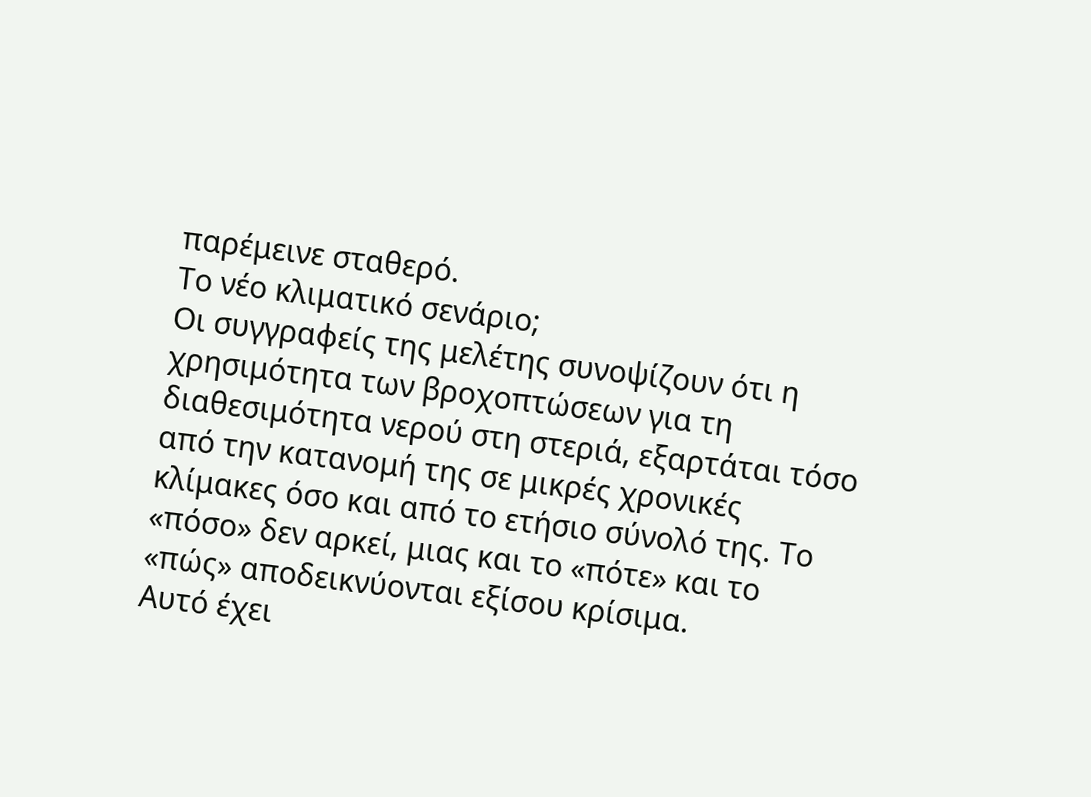παρέμεινε σταθερό.
Το νέο κλιματικό σενάριο;
Οι συγγραφείς της μελέτης συνοψίζουν ότι η χρησιμότητα των βροχοπτώσεων για τη διαθεσιμότητα νερού στη στεριά, εξαρτάται τόσο από την κατανομή της σε μικρές χρονικές κλίμακες όσο και από το ετήσιο σύνολό της. Το «πόσο» δεν αρκεί, μιας και το «πότε» και το «πώς» αποδεικνύονται εξίσου κρίσιμα.
Αυτό έχει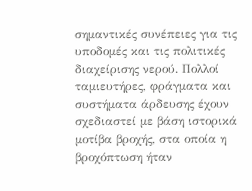σημαντικές συνέπειες για τις υποδομές και τις πολιτικές διαχείρισης νερού. Πολλοί ταμιευτήρες, φράγματα και συστήματα άρδευσης έχουν σχεδιαστεί με βάση ιστορικά μοτίβα βροχής, στα οποία η βροχόπτωση ήταν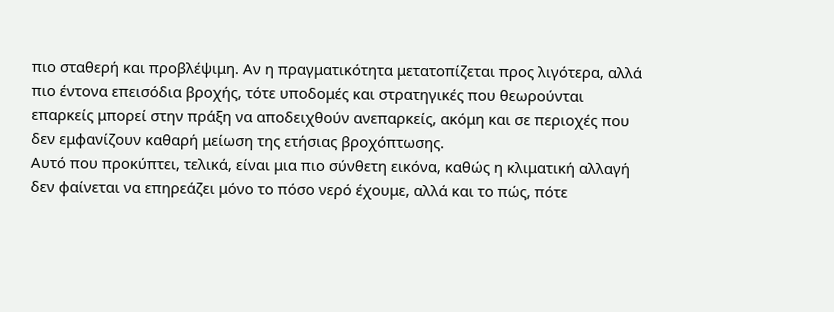πιο σταθερή και προβλέψιμη. Αν η πραγματικότητα μετατοπίζεται προς λιγότερα, αλλά πιο έντονα επεισόδια βροχής, τότε υποδομές και στρατηγικές που θεωρούνται επαρκείς μπορεί στην πράξη να αποδειχθούν ανεπαρκείς, ακόμη και σε περιοχές που δεν εμφανίζουν καθαρή μείωση της ετήσιας βροχόπτωσης.
Αυτό που προκύπτει, τελικά, είναι μια πιο σύνθετη εικόνα, καθώς η κλιματική αλλαγή δεν φαίνεται να επηρεάζει μόνο το πόσο νερό έχουμε, αλλά και το πώς, πότε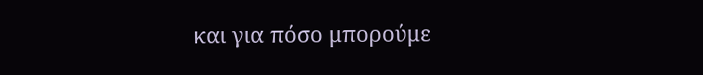και για πόσο μπορούμε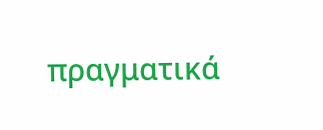πραγματικά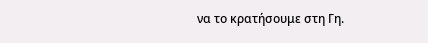να το κρατήσουμε στη Γη.